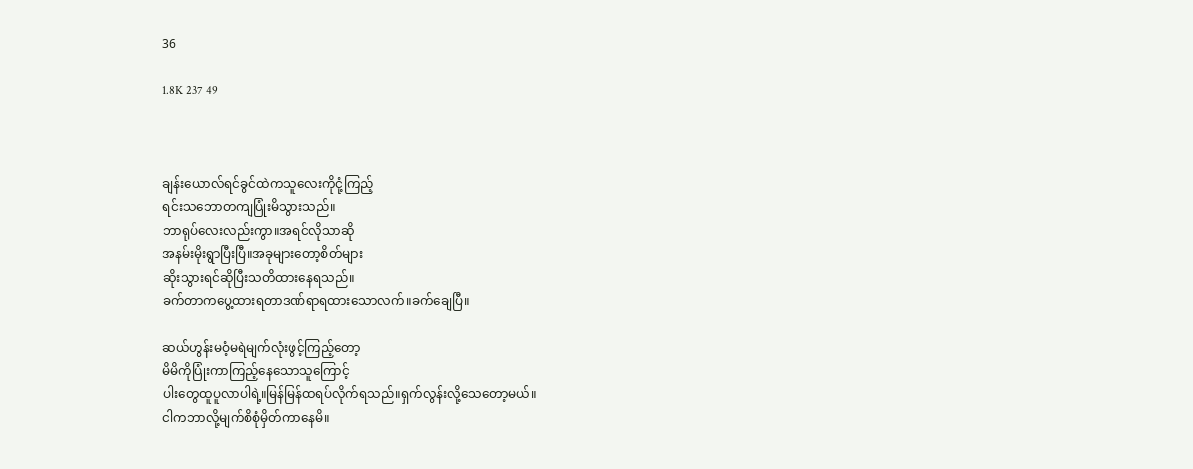36

1.8K 237 49



ချန်းယောလ်ရင်ခွင်ထဲကသူလေးကိုငုံ့ကြည့်
ရင်းသဘောတကျပြုံးမိသွားသည်။
ဘာရုပ်လေးလည်းကွာ။အရင်လိုသာဆို
အနမ်းမိုးရွာပြီးပြီ။အခုများတော့စိတ်များ
ဆိုးသွားရင်ဆိုပြီးသတိထားနေရသည်။
ခက်တာကပွေ့ထားရတာဒဏ်ရာရထားသောလက်။ခက်ချေပြီ။

ဆယ်ဟွန်းမဝံ့မရဲမျက်လုံးဖွင့်ကြည့်တော့
မိမိကိုပြုံးကာကြည့်နေသောသူကြောင့်
ပါးတွေထူပူလာပါရဲ့။မြန်မြန်ထရပ်လိုက်ရသည်။ရှက်လွန်းလို့သေတော့မယ်။
ငါကဘာလို့မျက်စိစုံမှိတ်ကာနေမိ။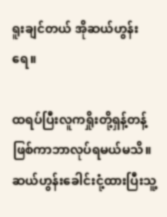ရူးချင်တယ် အိုဆယ်ဟွန်းရေ။

ထရပ်ပြီးလူကရှိုးတို့ရှန့်တန့်ဖြစ်ကာဘာလုပ်ရမယ်မသိ။ဆယ်ဟွန်းခေါင်းငုံ့ထားပြီးသူ့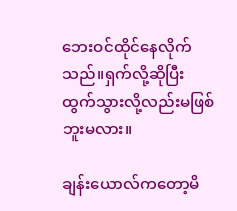ဘေးဝင်ထိုင်နေလိုက်သည်။ရှက်လို့ဆိုပြီး
ထွက်သွားလို့လည်းမဖြစ်ဘူးမလား။

ချန်းယောလ်ကတော့မိ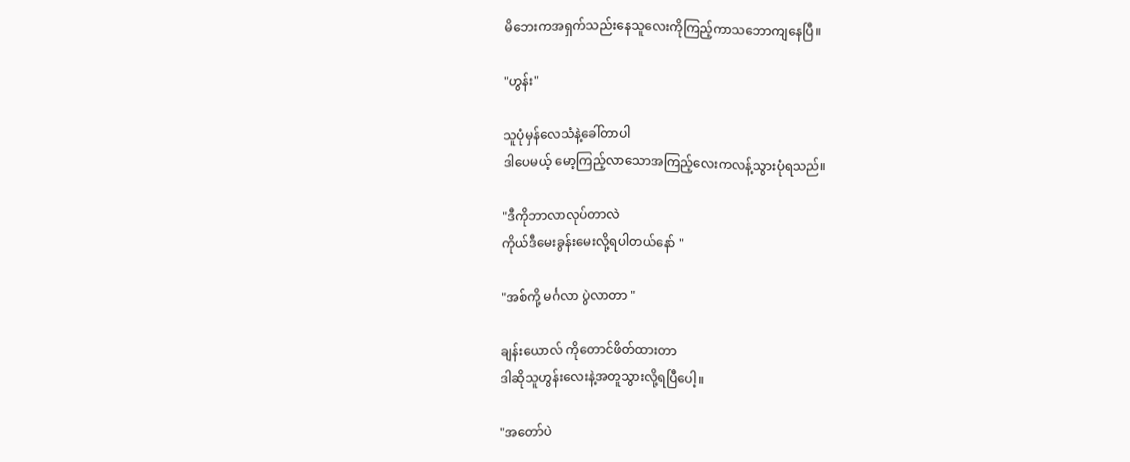မိဘေးကအရှက်သည်းနေသူလေးကိုကြည့်ကာသဘောကျနေပြီ။

"ဟွန်း"

သူပုံမှန်လေသံနဲ့ခေါ်တာပါ
ဒါပေမယ့် မော့ကြည့်လာသောအကြည့်လေးကလန့်သွားပုံရသည်။

"ဒီကိုဘာလာလုပ်တာလဲ
ကိုယ်ဒီမေးခွန်းမေးလို့ရပါတယ်နော် "

"အစ်ကို့ မင်္ဂလာ ပွဲလာတာ "

ချန်းယောလ် ကိုတောင်ဖိတ်ထားတာ
ဒါဆိုသူဟွန်းလေးနဲ့အတူသွားလို့ရပြီပေါ့။

"အတော်ပဲ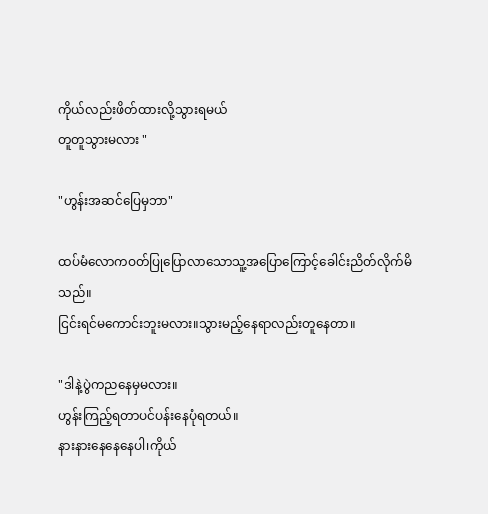ကိုယ်လည်းဖိတ်ထားလို့သွားရမယ်
တူတူသွားမလား "

"ဟွန်းအဆင်ပြေမှဘာ"

ထပ်မံလောကဝတ်ပြုပြောလာသောသူ့အပြောကြောင့်ခေါင်းညိတ်လိုက်မိသည်။
ငြင်းရင်မကောင်းဘူးမလား။သွားမည့်နေရာလည်းတူနေတာ။

"ဒါနဲ့ပွဲကညနေမှမလား။
ဟွန်းကြည့်ရတာပင်ပန်းနေပုံရတယ်။
နားနားနေနေနေပါ၊ကိုယ်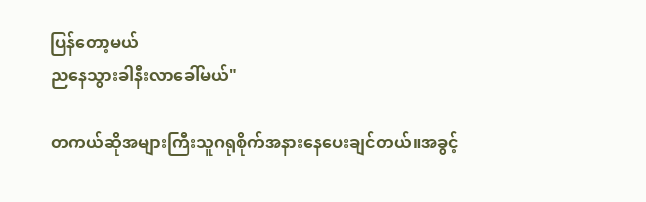ပြန်တော့မယ်
ညနေသွားခါနီးလာခေါ်မယ်"

တကယ်ဆိုအများကြီးသူဂရုစိုက်အနားနေပေးချင်တယ်။အခွင့်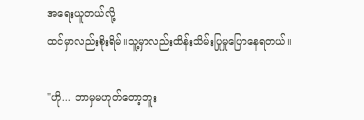အရေးယူတယ်လို့
ထင်မှာလည်းစိုးရိမ်။သူ့မှာလည်းထိန်းသိမ်းပြုမှုပြောနေရတယ်။

"ဟို... ဘာမှမဟုတ်တော့ဘူး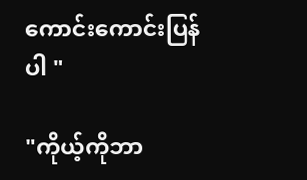ကောင်းကောင်းပြန်ပါ "

"ကိုယ့်ကိုဘာ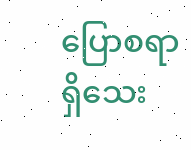ပြောစရာရှိသေး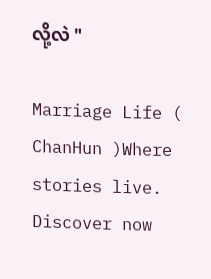လို့လဲ "

Marriage Life ( ChanHun )Where stories live. Discover now